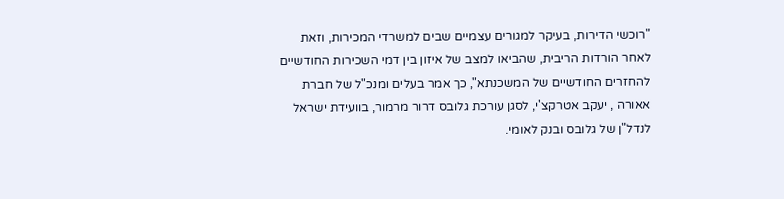"רוכשי הדירות, בעיקר למגורים עצמיים שבים למשרדי המכירות, וזאת לאחר הורדות הריבית, שהביאו למצב של איזון בין דמי השכירות החודשיים להחזרים החודשיים של המשכנתא", כך אמר בעלים ומנכ"ל של חברת אאורה , יעקב אטרקצ'י, לסגן עורכת גלובס דרור מרמור, בוועידת ישראל לנדל"ן של גלובס ובנק לאומי.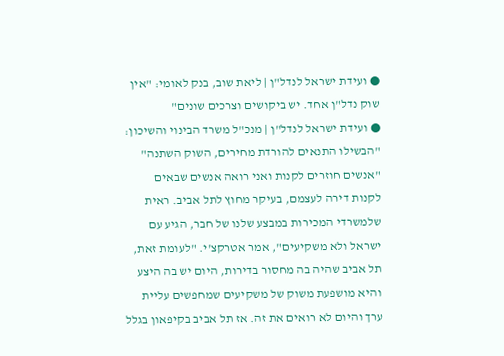● ועידת ישראל לנדל"ן | ליאת שוב, בנק לאומי: "אין שוק נדל"ן אחד. יש ביקושים וצרכים שונים"
● ועידת ישראל לנדל"ן | מנכ"ל משרד הבינוי והשיכון: "הבשילו התנאים להורדת מחירים, השוק השתנה"
"אנשים חוזרים לקנות ואני רואה אנשים שבאים לקנות דירה לעצמם, בעיקר מחוץ לתל אביב. ראית שלמשרדי המכירות במבצע שלנו של חבר, הגיע עם ישראל ולא משקיעים", אמר אטרקצ'י. "לעומת זאת, תל אביב שהיה בה מחסור בדירות, היום יש בה היצע והיא מושפעת משוק של משקיעים שמחפשים עליית ערך והיום לא רואים את זה. אז תל אביב בקיפאון בגלל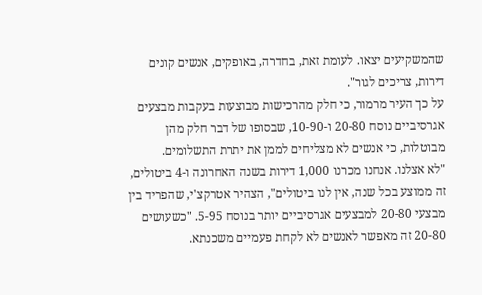שהמשקיעים יצאו. לעומת זאת, בחדרה, באופקים, אנשים קונים דירות, צריכים לגור".
על כך העיר מרמור, כי חלק מהרכישות מבוצעות בעקבות מבצעים אגרסיביים נוסח 20-80 ו-10-90, שבסופו של דבר חלק מהן מבוטלות, כי אנשים לא מצליחים לממן את יתרת התשלומים.
"לא אצלנו. אנחנו מכרנו 1,000 דירות בשנה האחרונה ו-4 ביטולים, זה ממוצע בכל שנה, אין לנו ביטולים", הצהיר אטרקצ'י, שהפריד בין מבצעי 20-80 למבצעים אגרסיביים יותר בנוסח 5-95. "כשעושים 20-80 זה מאפשר לאנשים לא לקחת פעמיים משכנתא.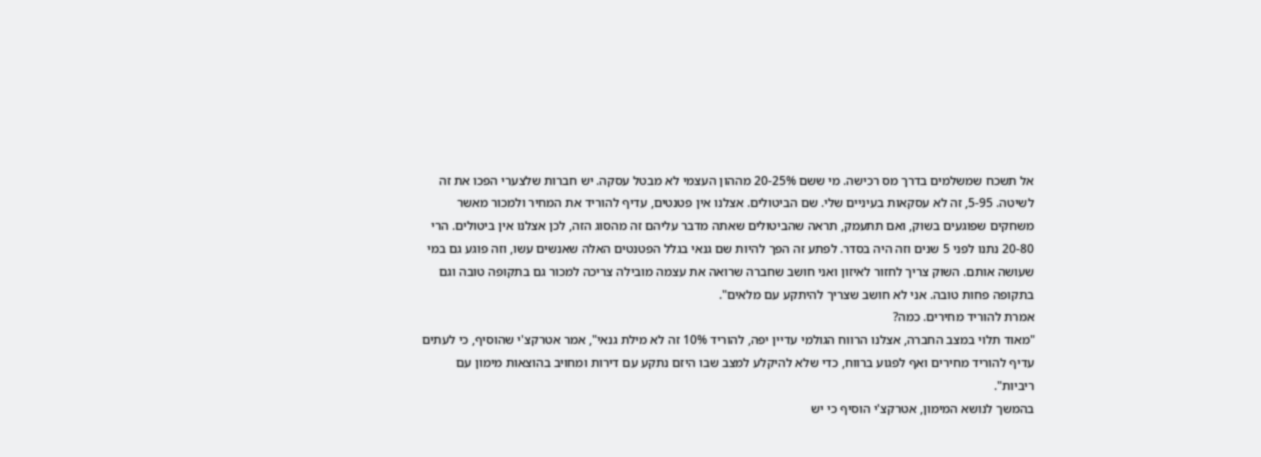אל תשכח שמשלמים בדרך מס רכישה. מי ששם 20-25% מההון העצמי לא מבטל עסקה. יש חברות שלצערי הפכו את זה לשיטה. 5-95, זה לא עסקאות בעיניים שלי. שם הביטולים. אצלנו אין פטנטים, עדיף להוריד את המחיר ולמכור מאשר משחקים שפוגעים בשוק, ואם תתעמק, תראה שהביטולים שאתה מדבר עליהם זה מהסוג הזה, לכן אצלנו אין ביטולים. הרי 20-80 נתנו לפני 5 שנים וזה היה בסדר. לפתע זה הפך להיות שם גנאי בגלל הפטנטים האלה שאנשים עשו, וזה פוגע גם במי שעושה אותם. השוק צריך לחזור לאיזון ואני חושב שחברה שרואה את עצמה מובילה צריכה למכור גם בתקופה טובה וגם בתקופה פחות טובה. אני לא חושב שצריך להיתקע עם מלאים".
אמרת להוריד מחירים. כמה?
"מאוד תלוי במצב החברה, אצלנו הרווח הגולמי עדיין יפה, להוריד 10% זה לא מילת גנאי", אמר אטרקצ'י שהוסיף, כי לעתים עדיף להוריד מחירים ואף לפגוע ברווח, כדי שלא להיקלע למצב שבו היזם נתקע עם דירות ומחויב בהוצאות מימון עם ריביות".
בהמשך לנושא המימון, אטרקצ'י הוסיף כי יש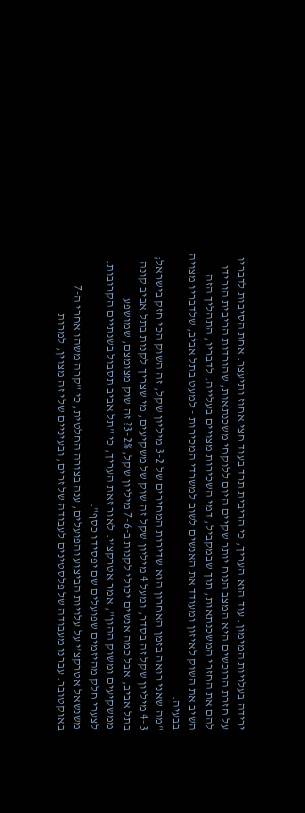ירידה בעלויות המימון. עוד הוא העריך, כי הריבית תרד בעוד חצי אחוז ותיעצר. אחת הסיבות לדבריו על חזרת הרוכשים היא המצב הנוח יותר שקיים היום ללוקחי משכנתאות, שהורדות הריבית הורידו להם את החזרי המשכנתאות, תוך שבמקביל, דמי השכירות מצויים בעלייה. לדבריו, התהליך הזה השיב את השוק לאיזון ומעודד את האנשים לשוב למשרדי המכירות - למעט בתל אביב, שלדבריו מצויה בבעיה.
"מה שאני רואה בזמן האחרון הוא שדירות המחירים של 3-2 מיליון שקל, זה השוק הכי חזק בישראל; 4-3 מיליון שקל זה בסדר, ומעל 4 מיליון שקל זה שוק של משקיעים, מי שצריך לקנות בתל אביב קונה בתל אביב, אבל כמה אנשים יכולי לקנות ב-7-6 מיליון שקל, 3-2%? זה שוק מצומצם, שמושפע ממשקיעים ומשוק ההון", אמר אטרקצ'י. לאור זאת העריך, כי "תל אביב תסבול בשנתיים הקרובות. לצערי חלק מהיזמים שפועלים שם יפסידו כסף".
משנשאל אטרקצ'י על עלויות הביצוע והפועלים, ענה בצורה החלטית, כי "קרה משהו אחרי ה-7 באוקטובר. עברנו מעבודה של פלסטינים לעבודה של זרים, ובעיניים שלי זה מצוין, למרות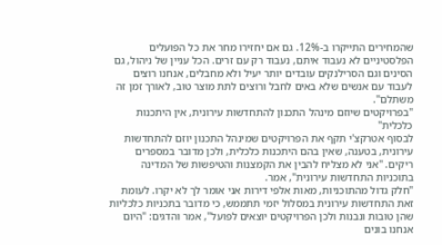שהמחירים התייקרו ב-12%. גם אם יחזירו מחר את כל הפועלים הפלסטיניים לא נעבוד איתם, נעבוד רק עם זרים. הכל עניין של ניהול, גם הסינים וגם הסרילנקים עובדים יותר יעיל ולא מחבלים, אנחנו רוצים לעבוד עם אנשים שלא באים לחבל ורוצים לתת מוצר טוב, לאורך זמן זה משתלם".
"בפרויקטים שיוזם מינהל התכנון להתחדשות עירונית, אין היתכנות כלכלית"
לבסוף אטרקצ'י תקף את הפרויקטים שמינהל התכנון יוזם להתחדשות עירונית, בטענה, שאין בהם היתכנות כלכלית, ולכן מדובר במספרים ריקים. "אני לא מצליח להבין את הקמצנות והטיפשות של המדינה בתוכניות התחדשות עירונית", אמר.
"חלק גדול מהתוכניות, מאות אלפי דירות אני אומר לך לא יקרו. לעומת זאת התחדשות עירונית במסלול יזמי תתממש, כי מדובר בתכניות כלכליות שהן טובות ונבנות ולכן הפרויקטים יוצאים לפועל", אמר והדגים: "היום אנחנו בונים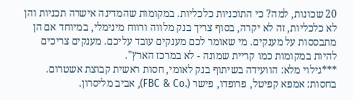20 שכונות, למה? כי התוכניות כלכליות. במקומות שהמדינה אישרה תכניות והן לא כלכליות, זה לא יקרה, בסוף צריך בנק מלווה ורווח מינימלי, במיוחד אם הן מתבססות על מענקים. מי שאומר לכם מענקים עובד עליכם. מענקים צריכים להיות במקומות כמו קריית שמונה - לא במרכז הארץ".
***גילוי מלא: הוועידה בשיתוף בנק לאומי, חסות ראשית קבוצת אשטרום. בחסות: אמפא קפיטל, פרופדו, פישר (.FBC & Co), אביב מליסרון.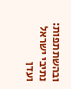ובהשתתפות: נתיבי ישראל ועדן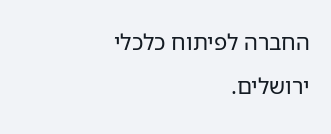החברה לפיתוח כלכלי ירושלים.